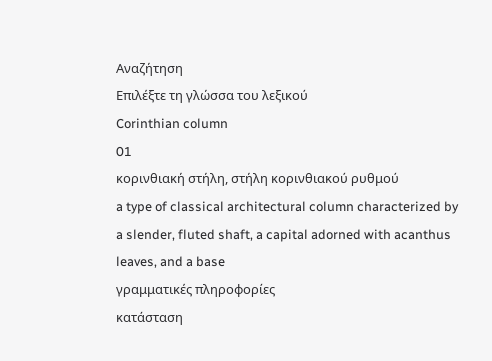Αναζήτηση
Επιλέξτε τη γλώσσα του λεξικού
Corinthian column
01
κορινθιακή στήλη, στήλη κορινθιακού ρυθμού
a type of classical architectural column characterized by a slender, fluted shaft, a capital adorned with acanthus leaves, and a base
γραμματικές πληροφορίες
κατάσταση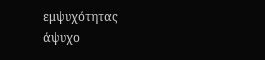εμψυχότητας
άψυχο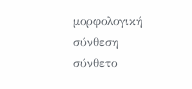μορφολογική σύνθεση
σύνθετο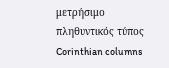μετρήσιμο
πληθυντικός τύπος
Corinthian columns